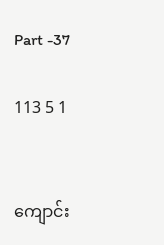Part -37

113 5 1


ကျောင်း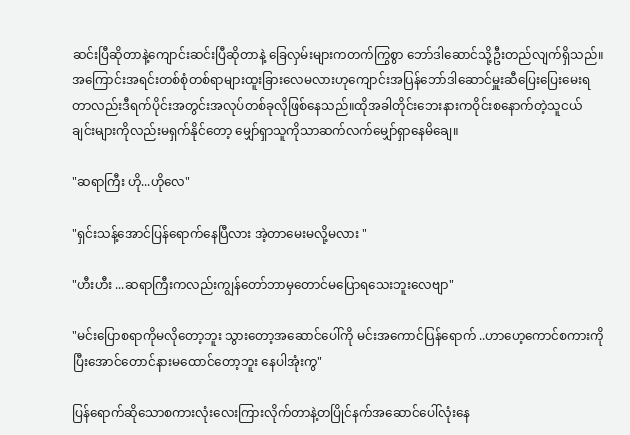ဆင်းပြီဆိုတာနဲ့ကျောင်းဆင်းပြီဆိုတာနဲ့ ခြေလှမ်းများကတက်ကြွစွာ ဘော်ဒါဆောင်သို့ဦးတည်လျက်ရှိသည်။အကြောင်းအရင်းတစ်စုံတစ်ရာများထူးခြားလေမလားဟုကျောင်းအပြန်ဘော်ဒါဆောင်မှူးဆီပြေးပြေးမေးရတာလည်းဒီရက်ပိုင်းအတွင်းအလုပ်တစ်ခုလိုဖြစ်နေသည်။ထိုအခါတိုင်းဘေးနားကဝိုင်းစနောက်တဲ့သူငယ်ချင်းများကိုလည်းမရှက်နိုင်တော့ မျှော်ရှာသူကိုသာဆက်လက်မျှော်ရှာနေမိချေ။

"ဆရာကြီး ဟို...ဟိုလေ"

"ရှင်းသန့်အောင်ပြန်ရောက်နေပြီလား အဲ့တာမေးမလို့မလား "

"ဟီးဟီး ...ဆရာကြီးကလည်းကျွန်တော်ဘာမှတောင်မပြောရသေးဘူးလေဗျာ"

"မင်းပြောစရာကိုမလိုတော့ဘူး သွားတော့အဆောင်ပေါ်ကို မင်းအကောင်ပြန်ရောက် ..ဟာဟေ့ကောင်စကားကိုပြီးအောင်တောင်နားမထောင်တော့ဘူး နေပါအုံးကွ"

ပြန်ရောက်ဆိုသောစကားလုံးလေးကြားလိုက်တာနဲ့တပြိုင်နက်အဆောင်ပေါ်လုံးနေ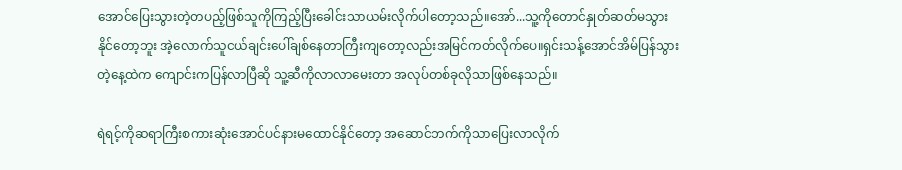အောင်ပြေးသွားတဲ့တပည့်ဖြစ်သူကိုကြည့်ပြီးခေါင်းသာယမ်းလိုက်ပါတော့သည်။အော်...သူ့ကိုတောင်နှုတ်ဆတ်မသွားနိုင်တော့ဘူး အဲ့လောက်သူငယ်ချင်းပေါ်ချစ်နေတာကြီးကျတော့လည်းအမြင်ကတ်လိုက်ပေ။ရှင်းသန့်အောင်အိမ်ပြန်သွားတဲ့နေ့ထဲက ကျောင်းကပြန်လာပြီဆို သူ့ဆီကိုလာလာမေးတာ အလုပ်တစ်ခုလိုသာဖြစ်နေသည်။

ရဲရင့်ကိုဆရာကြီးစကားဆုံးအောင်ပင်နားမထောင်နိုင်တော့ အဆောင်ဘက်ကိုသာပြေးလာလိုက်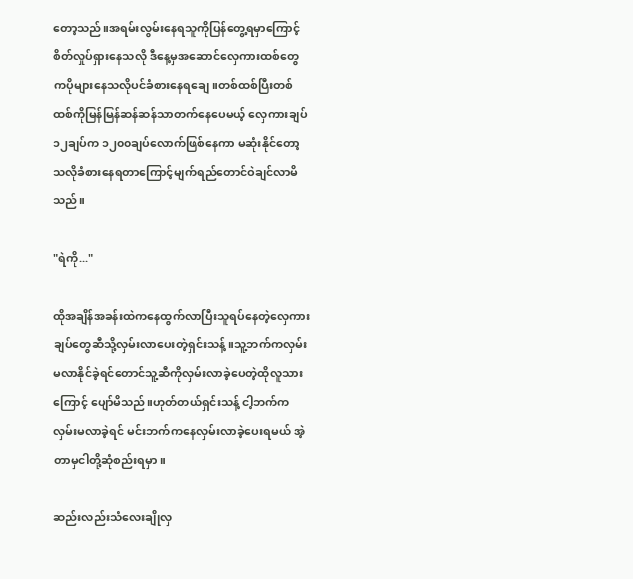တော့သည်။အရမ်းလွမ်းနေရသူကိုပြန်တွေ့ရမှာကြောင့်စိတ်လှုပ်ရှားနေသလို ဒီနေ့မှအဆောင်လှေကားထစ်တွေကပိုများနေသလိုပင်ခံစားနေရချေ။တစ်ထစ်ပြီးတစ်ထစ်ကိုမြန်မြန်ဆန်ဆန်သာတက်နေပေမယ့် လှေကားချပ်၁၂ချပ်က ၁၂၀၀ချပ်လောက်ဖြစ်နေကာ မဆုံးနိုင်တော့သလိုခံစားနေရတာကြောင့်မျက်ရည်တောင်ဝဲချင်လာမိသည်။

"ရဲကို..."

ထိုအချိန်အခန်းထဲကနေထွက်လာပြီးသူရပ်နေတဲ့လှေကားချပ်တွေဆီသို့လှမ်းလာပေးတဲ့ရှင်းသန့်။သူ့ဘက်ကလှမ်းမလာနိုင်ခဲ့ရင်တောင်သူ့ဆီကိုလှမ်းလာခဲ့ပေတဲ့ထိုလူသားကြောင့် ပျော်မိသည်။ဟုတ်တယ်ရှင်းသန့် ငါ့ဘက်ကလှမ်းမလာခဲ့ရင် မင်းဘက်ကနေလှမ်းလာခဲ့ပေးရမယ် အဲ့တာမှငါတို့ဆုံစည်းရမှာ။

ဆည်းလည်းသံလေးချိုလှ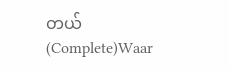တယ် (Complete)Waar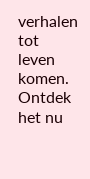verhalen tot leven komen. Ontdek het nu